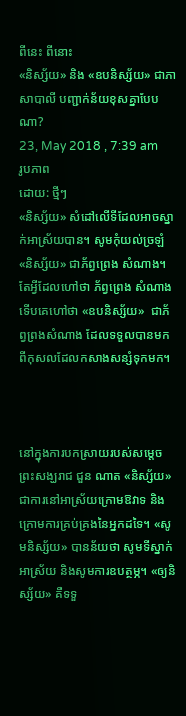ពីនេះ ពីនោះ
«និស្ស័យ» និង «ឧបនិស្ស័យ» ជាភាសាបាលី បញ្ជាក់ន័យខុសគ្នាបែបណា?
23, May 2018 , 7:39 am
រូបភាព
ដោយ: ថ្មីៗ
«និស្ស័យ» សំដៅលើទីដែលអាចស្នាក់អាស្រ័យបាន។ សូមកុំយល់ច្រឡំ «និស្ស័យ» ជាភ័ព្វព្រេង សំណាង។ តែអ្វីដែលហៅថា ភ័ព្វព្រេង សំណាង ទើបគេហៅថា «ឧបនិស្ស័យ»  ជាភ័ព្វព្រងសំណាង ដែលទទួលបានមកពីកុសលដែលកសាងសន្សំទុកមក។



នៅក្នុងការបកស្រាយរបស់សម្តេចព្រះសង្ឃរាជ ជួន ណាត «និស្ស័យ» ជាការនៅអាស្រ័យក្រោមឱវាទ និងក្រោមការគ្រប់គ្រងនៃអ្នកដទៃ។ «សូមនិស្ស័យ» បានន័យថា សូមទីស្នាក់អាស្រ័យ និងសូមការឧបត្ថម្ភ។ «ឲ្យនិស្ស័យ» គឺទទួ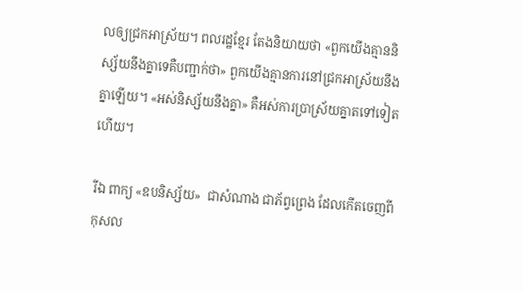លឲ្យជ្រកអាស្រ័យ។ ពលរដ្ឋខ្មែរ តែងនិយាយថា «ពួកយើងគ្មាននិស្ស័យនឹងគ្នាទេគឺបញ្ជាក់ថា» ពួកយើងគ្មានការនៅជ្រកអាស្រ័យនឹងគ្នាឡើយ។ «អស់និស្ស័យនឹងគ្នា» គឺអស់ការប្រាស្រ័យគ្នាតទៅទៀតហើយ។

រីឯ ពាក្យ «ឧបនិស្ស័យ»  ជាសំណាង ជាភ័ព្វព្រេង ដែលកើតចេញពីកុសល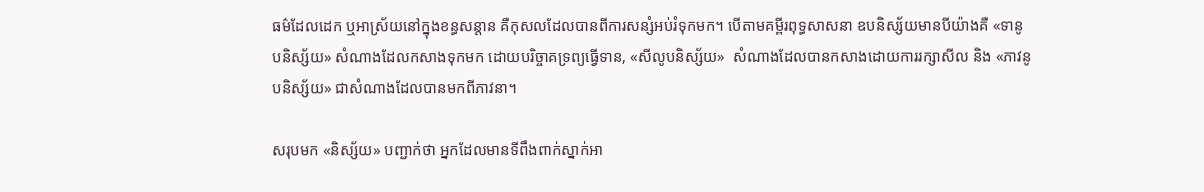ធម៌ដែលដេក ឬអាស្រ័យនៅក្នុងខន្ធសន្តាន គឺកុសលដែលបានពីការសន្សំអប់រំទុកមក។ បើតាមគម្ពីរពុទ្ធសាសនា ឧបនិស្ស័យមានបីយ៉ាងគឺ «ទានូបនិស្ស័យ» សំណាងដែលកសាងទុកមក ដោយបរិច្ចាគទ្រព្យធ្វើទាន, «សីលូបនិស្ស័យ»  សំណាងដែលបានកសាងដោយការរក្សាសីល និង «ភាវនូបនិស្ស័យ» ជាសំណាងដែលបានមកពីភាវនា។

សរុបមក «និស្ស័យ» បញ្ជាក់ថា អ្នកដែលមានទីពឹងពាក់ស្នាក់អា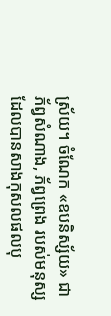ស្រ័យ។ ចំណែក «ឧបនិស្ស័យ» ជាភ័ព្វសំណាង, ភ័ព្វព្រេង របស់មនុស្សដែលបានសាងកុសលផលបុ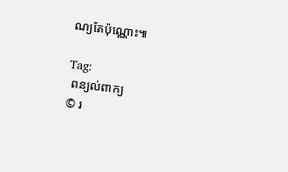ណ្យតែប៉ុណ្ណោះ៕

Tag:
 ពន្យល់ពាក្យ
© រ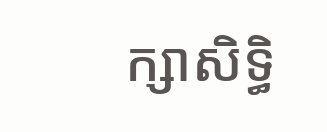ក្សាសិទ្ធិ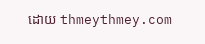ដោយ thmeythmey.com